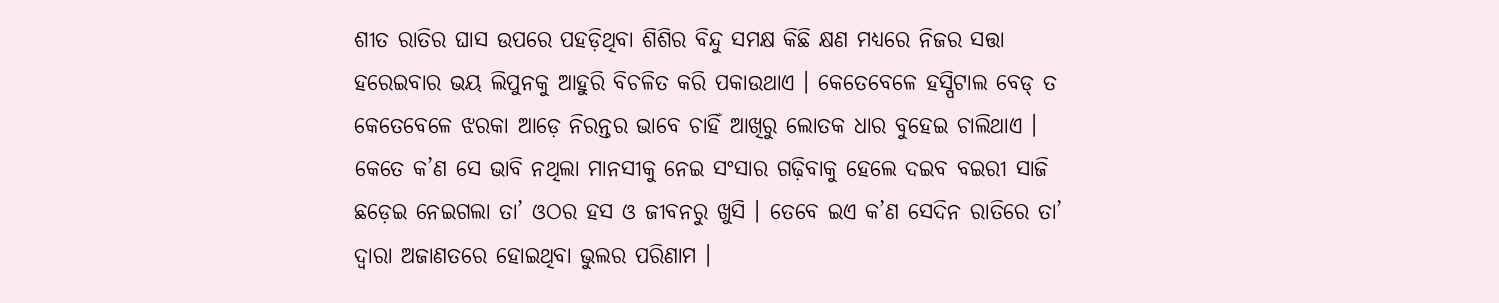ଶୀତ ରାତିର ଘାସ ଉପରେ ପହଡ଼ିଥିବା ଶିଶିର ବିନ୍ଦୁ ସମକ୍ଷ କିଛି କ୍ଷଣ ମଧ୍ୟରେ ନିଜର ସତ୍ତା ହରେଇବାର ଭୟ ଲିପୁନକୁ ଆହୁରି ବିଚଳିତ କରି ପକାଉଥାଏ । କେତେବେଳେ ହସ୍ପିଟାଲ ବେଡ୍ ତ କେତେବେଳେ ଝରକା ଆଡ଼େ ନିରନ୍ତର ଭାବେ ଚାହିଁ ଆଖିରୁ ଲୋତକ ଧାର ବୁହେଇ ଚାଲିଥାଏ । କେତେ କ’ଣ ସେ ଭାବି ନଥିଲା ମାନସୀକୁ ନେଇ ସଂସାର ଗଢ଼ିବାକୁ ହେଲେ ଦଇବ ବଇରୀ ସାଜି ଛଡ଼େଇ ନେଇଗଲା ତା’ ଓଠର ହସ ଓ ଜୀବନରୁ ଖୁସି । ତେବେ ଇଏ କ’ଣ ସେଦିନ ରାତିରେ ତା’ ଦ୍ୱାରା ଅଜାଣତରେ ହୋଇଥିବା ଭୁଲର ପରିଣାମ ।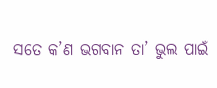ସତେ କ’ଣ ଭଗବାନ ତା’ ଭୁଲ ପାଇଁ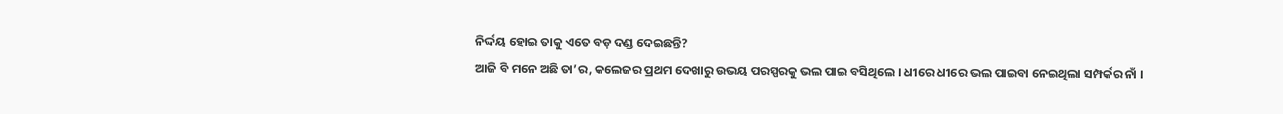ନିର୍ଦ୍ଦୟ ହୋଇ ତାକୁ ଏତେ ବଡ଼ ଦଣ୍ଡ ଦେଇଛନ୍ତି?
ଆଜି ବି ମନେ ଅଛି ତା’ର, କଲେଜର ପ୍ରଥମ ଦେଖାରୁ ଉଭୟ ପରସ୍ପରକୁ ଭଲ ପାଇ ବସିଥିଲେ । ଧୀରେ ଧୀରେ ଭଲ ପାଇବା ନେଇଥିଲା ସମ୍ପର୍କର ନାଁ ।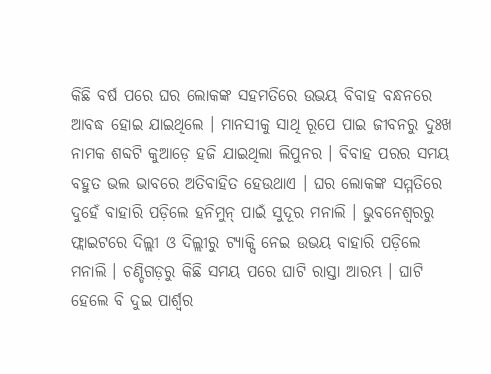କିଛି ବର୍ଷ ପରେ ଘର ଲୋକଙ୍କ ସହମତିରେ ଉଭୟ ବିବାହ ବନ୍ଧନରେ ଆବଦ୍ଧ ହୋଇ ଯାଇଥିଲେ । ମାନସୀକୁ ସାଥି ରୂପେ ପାଇ ଜୀବନରୁ ଦୁଃଖ ନାମକ ଶବ୍ଦଟି କୁଆଡ଼େ ହଜି ଯାଇଥିଲା ଲିପୁନର । ବିବାହ ପରର ସମୟ ବହୁତ ଭଲ ଭାବରେ ଅତିବାହିତ ହେଉଥାଏ । ଘର ଲୋକଙ୍କ ସମ୍ମତିରେ ଦୁହେଁ ବାହାରି ପଡ଼ିଲେ ହନିମୁନ୍ ପାଇଁ ସୁଦୂର ମନାଲି । ଭୁବନେଶ୍ୱରରୁ ଫ୍ଲାଇଟରେ ଦିଲ୍ଲୀ ଓ ଦିଲ୍ଲୀରୁ ଟ୍ୟାକ୍ସି ନେଇ ଉଭୟ ବାହାରି ପଡ଼ିଲେ ମନାଲି । ଚଣ୍ଡିଗଡ଼ରୁ କିଛି ସମୟ ପରେ ଘାଟି ରାସ୍ତା ଆରମ୍ଭ । ଘାଟି ହେଲେ ବି ଦୁଇ ପାର୍ଶ୍ୱର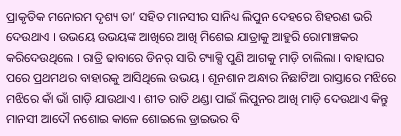ପ୍ରାକୃତିକ ମନୋରମ ଦୃଶ୍ୟ ତା’ ସହିତ ମାନସୀର ସାନିଧ୍ୟ ଲିପୁନ ଦେହରେ ଶିହରଣ ଭରି ଦେଉଥାଏ । ଉଭୟେ ଉଭୟଙ୍କ ଆଖିରେ ଆଖି ମିଶେଇ ଯାତ୍ରାକୁ ଆହୁରି ରୋମାଞ୍ଚକର କରିଦେଉଥିଲେ । ରାତ୍ରି ଢାବାରେ ଡିନର୍ ସାରି ଟ୍ୟାକ୍ସି ପୁଣି ଆଗକୁ ମାଡ଼ି ଚାଲିଲା । ବାହାଘର ପରେ ପ୍ରଥମଥର ବାହାରକୁ ଆସିଥିଲେ ଉଭୟ । ଶୂନଶାନ ଅନ୍ଧାର ନିଛାଟିଆ ରାସ୍ତାରେ ମଝିରେ ମଝିରେ କାଁ ଭାଁ ଗାଡ଼ି ଯାଉଥାଏ । ଶୀତ ରାତି ଥଣ୍ଡା ପାଇଁ ଲିପୁନର ଆଖି ମାଡ଼ି ଦେଉଥାଏ କିନ୍ତୁ ମାନସୀ ଆଦୌ ନଶୋଇ କାଳେ ଶୋଇଲେ ଡ୍ରାଇଭର ବି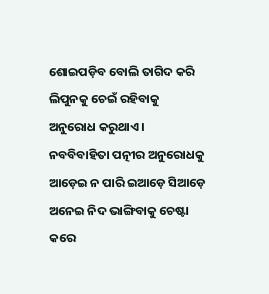ଶୋଇପଡ଼ିବ ବୋଲି ତାଗିଦ କରି ଲିପୁନକୁ ଚେଇଁ ରହିବାକୁ ଅନୁରୋଧ କରୁଥାଏ ।
ନବବିବାହିତା ପତ୍ନୀର ଅନୁରୋଧକୁ ଆଡ଼େଇ ନ ପାରି ଇଆଡ଼େ ସିଆଡ଼େ ଅନେଇ ନିଦ ଭାଙ୍ଗିବାକୁ ଚେଷ୍ଟା କରେ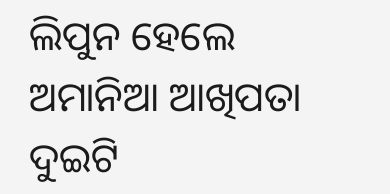ଲିପୁନ ହେଲେ ଅମାନିଆ ଆଖିପତା ଦୁଇଟି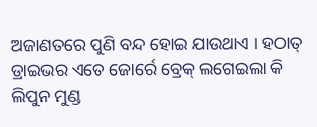ଅଜାଣତରେ ପୁଣି ବନ୍ଦ ହୋଇ ଯାଉଥାଏ । ହଠାତ୍ ଡ୍ରାଇଭର ଏତେ ଜୋର୍ରେ ବ୍ରେକ୍ ଲଗେଇଲା କି ଲିପୁନ ମୁଣ୍ଡ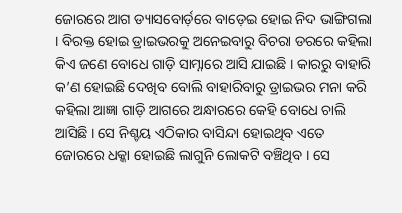ଜୋରରେ ଆଗ ଡ୍ୟାସବୋର୍ଡ଼ରେ ବାଡ଼େଇ ହୋଇ ନିଦ ଭାଙ୍ଗିଗଲା । ବିରକ୍ତ ହୋଇ ଡ୍ରାଇଭରକୁ ଅନେଇବାରୁ ବିଚରା ଡରରେ କହିଲା କିଏ ଜଣେ ବୋଧେ ଗାଡ଼ି ସାମ୍ନାରେ ଆସି ଯାଇଛି । କାରରୁ ବାହାରି କ’ଣ ହୋଇଛି ଦେଖିବ ବୋଲି ବାହାରିବାରୁ ଡ୍ରାଇଭର ମନା କରି କହିଲା ଆଜ୍ଞା ଗାଡ଼ି ଆଗରେ ଅନ୍ଧାରରେ କେହି ବୋଧେ ଚାଲି ଆସିଛି । ସେ ନିଶ୍ଚୟ ଏଠିକାର ବାସିନ୍ଦା ହୋଇଥିବ ଏତେ ଜୋରରେ ଧକ୍କା ହୋଇଛି ଲାଗୁନି ଲୋକଟି ବଞ୍ଚିଥିବ । ସେ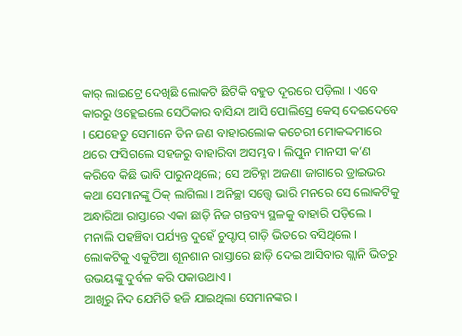କାର୍ ଲାଇଟ୍ରେ ଦେଖିଛି ଲୋକଟି ଛିଟିକି ବହୁତ ଦୂରରେ ପଡ଼ିଲା । ଏବେ କାରରୁ ଓହ୍ଲେଇଲେ ସେଠିକାର ବାସିନ୍ଦା ଆସି ପୋଲିସ୍ରେ କେସ୍ ଦେଇଦେବେ । ଯେହେତୁ ସେମାନେ ତିନ ଜଣ ବାହାରଲୋକ କଚେରୀ ମୋକଦ୍ଦମାରେ ଥରେ ଫସିଗଲେ ସହଜରୁ ବାହାରିବା ଅସମ୍ଭବ । ଲିପୁନ ମାନସୀ କ’ଣ କରିବେ କିଛି ଭାବି ପାରୁନଥିଲେ; ସେ ଅଚିହ୍ନା ଅଜଣା ଜାଗାରେ ଡ୍ରାଇଭର କଥା ସେମାନଙ୍କୁ ଠିକ୍ ଲାଗିଲା । ଅନିଚ୍ଛା ସତ୍ତ୍ୱେ ଭାରି ମନରେ ସେ ଲୋକଟିକୁ ଅନ୍ଧାରିଆ ରାସ୍ତାରେ ଏକା ଛାଡ଼ି ନିଜ ଗନ୍ତବ୍ୟ ସ୍ଥଳକୁ ବାହାରି ପଡ଼ିଲେ । ମନାଲି ପହଞ୍ଚିବା ପର୍ଯ୍ୟନ୍ତ ଦୁହେଁ ଚୁପ୍ଚାପ୍ ଗାଡ଼ି ଭିତରେ ବସିଥିଲେ । ଲୋକଟିକୁ ଏକୁଟିଆ ଶୂନଶାନ ରାସ୍ତାରେ ଛାଡ଼ି ଦେଇ ଆସିବାର ଗ୍ଲାନି ଭିତରୁ ଉଭୟଙ୍କୁ ଦୁର୍ବଳ କରି ପକାଉଥାଏ ।
ଆଖିରୁ ନିଦ ଯେମିତି ହଜି ଯାଇଥିଲା ସେମାନଙ୍କର ।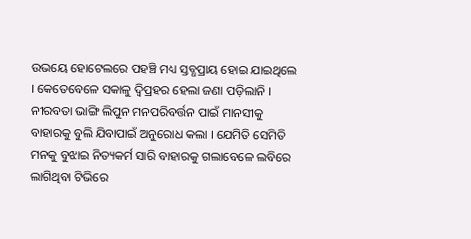ଉଭୟେ ହୋଟେଲରେ ପହଞ୍ଚି ମଧ୍ୟ ସ୍ତବ୍ଧପ୍ରାୟ ହୋଇ ଯାଇଥିଲେ । କେତେବେଳେ ସକାଳୁ ଦ୍ୱିପ୍ରହର ହେଲା ଜଣା ପଡ଼ିଲାନି । ନୀରବତା ଭାଙ୍ଗି ଲିପୁନ ମନପରିବର୍ତ୍ତନ ପାଇଁ ମାନସୀକୁ ବାହାରକୁ ବୁଲି ଯିବାପାଇଁ ଅନୁରୋଧ କଲା । ଯେମିତି ସେମିତି ମନକୁ ବୁଝାଇ ନିତ୍ୟକର୍ମ ସାରି ବାହାରକୁ ଗଲାବେଳେ ଲବିରେ ଲାଗିଥିବା ଟିଭିରେ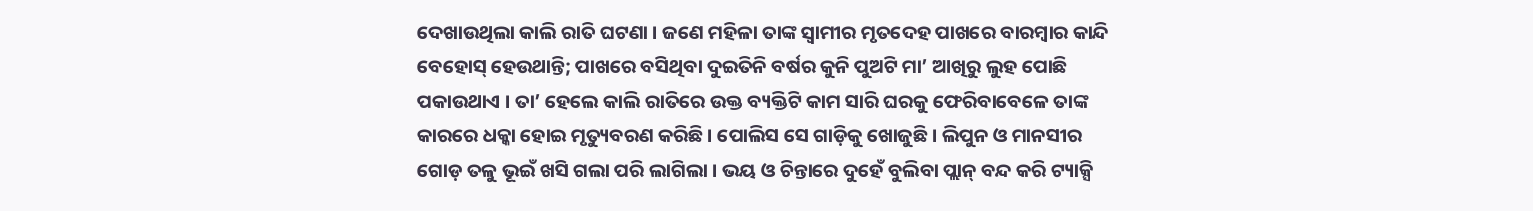ଦେଖାଉଥିଲା କାଲି ରାତି ଘଟଣା । ଜଣେ ମହିଳା ତାଙ୍କ ସ୍ୱାମୀର ମୃତଦେହ ପାଖରେ ବାରମ୍ବାର କାନ୍ଦି ବେହୋସ୍ ହେଉଥାନ୍ତି; ପାଖରେ ବସିଥିବା ଦୁଇତିନି ବର୍ଷର କୁନି ପୁଅଟି ମା’ ଆଖିରୁ ଲୁହ ପୋଛି ପକାଉଥାଏ । ତା’ ହେଲେ କାଲି ରାତିରେ ଉକ୍ତ ବ୍ୟକ୍ତିଟି କାମ ସାରି ଘରକୁ ଫେରିବାବେଳେ ତାଙ୍କ କାରରେ ଧକ୍କା ହୋଇ ମୃତ୍ୟୁବରଣ କରିଛି । ପୋଲିସ ସେ ଗାଡ଼ିକୁ ଖୋଜୁଛି । ଲିପୁନ ଓ ମାନସୀର ଗୋଡ଼ ତଳୁ ଭୂଇଁ ଖସି ଗଲା ପରି ଲାଗିଲା । ଭୟ ଓ ଚିନ୍ତାରେ ଦୁହେଁ ବୁଲିବା ପ୍ଲାନ୍ ବନ୍ଦ କରି ଟ୍ୟାକ୍ସି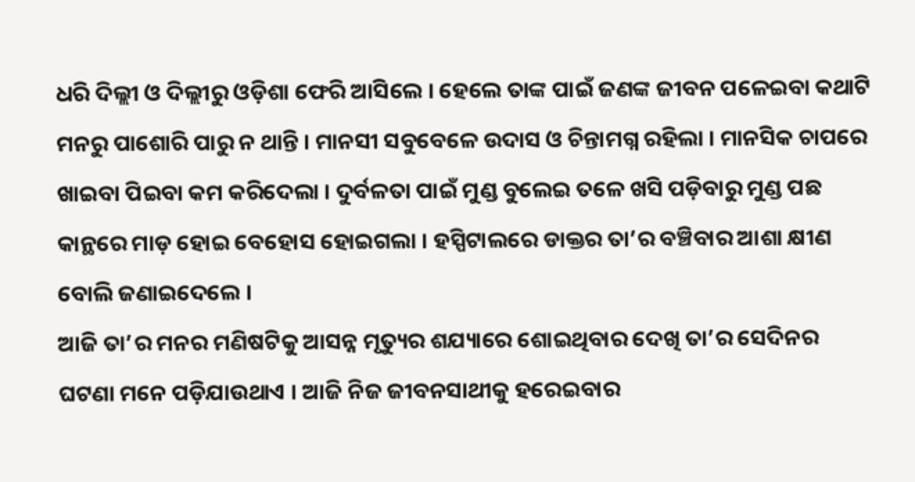ଧରି ଦିଲ୍ଲୀ ଓ ଦିଲ୍ଲୀରୁ ଓଡ଼ିଶା ଫେରି ଆସିଲେ । ହେଲେ ତାଙ୍କ ପାଇଁ ଜଣଙ୍କ ଜୀବନ ପଳେଇବା କଥାଟି ମନରୁ ପାଶୋରି ପାରୁ ନ ଥାନ୍ତି । ମାନସୀ ସବୁବେଳେ ଉଦାସ ଓ ଚିନ୍ତାମଗ୍ନ ରହିଲା । ମାନସିକ ଚାପରେ ଖାଇବା ପିଇବା କମ କରିଦେଲା । ଦୁର୍ବଳତା ପାଇଁ ମୁଣ୍ଡ ବୁଲେଇ ତଳେ ଖସି ପଡ଼ିବାରୁ ମୁଣ୍ଡ ପଛ କାନ୍ଥରେ ମାଡ଼ ହୋଇ ବେହୋସ ହୋଇଗଲା । ହସ୍ପିଟାଲରେ ଡାକ୍ତର ତା’ର ବଞ୍ଚିବାର ଆଶା କ୍ଷୀଣ ବୋଲି ଜଣାଇଦେଲେ ।
ଆଜି ତା’ର ମନର ମଣିଷଟିକୁ ଆସନ୍ନ ମୃତ୍ୟୁର ଶଯ୍ୟାରେ ଶୋଇଥିବାର ଦେଖି ତା’ର ସେଦିନର ଘଟଣା ମନେ ପଡ଼ିଯାଉଥାଏ । ଆଜି ନିଜ ଜୀବନସାଥୀକୁ ହରେଇବାର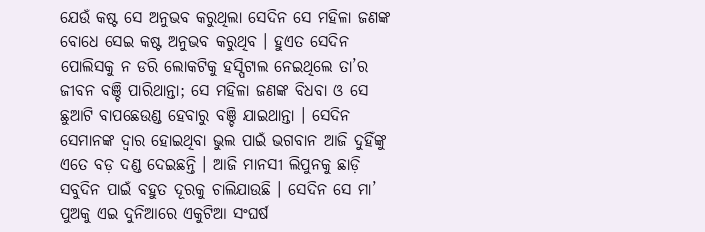ଯେଉଁ କଷ୍ଟ ସେ ଅନୁଭବ କରୁଥିଲା ସେଦିନ ସେ ମହିଳା ଜଣଙ୍କ ବୋଧେ ସେଇ କଷ୍ଟ ଅନୁଭବ କରୁଥିବ । ହୁଏତ ସେଦିନ ପୋଲିସକୁ ନ ଡରି ଲୋକଟିକୁ ହସ୍ପିଟାଲ ନେଇଥିଲେ ତା’ର ଜୀବନ ବଞ୍ଚି ପାରିଥାନ୍ତା; ସେ ମହିଳା ଜଣଙ୍କ ବିଧବା ଓ ସେ ଛୁଆଟି ବାପଛେଉଣ୍ଡ ହେବାରୁ ବଞ୍ଚି ଯାଇଥାନ୍ତା । ସେଦିନ ସେମାନଙ୍କ ଦ୍ୱାର ହୋଇଥିବା ଭୁଲ ପାଇଁ ଭଗବାନ ଆଜି ଦୁହିଁଙ୍କୁ ଏତେ ବଡ଼ ଦଣ୍ଡ ଦେଇଛନ୍ତି । ଆଜି ମାନସୀ ଲିପୁନକୁ ଛାଡ଼ି ସବୁଦିନ ପାଇଁ ବହୁତ ଦୂରକୁ ଚାଲିଯାଉଛି । ସେଦିନ ସେ ମା’ ପୁଅକୁ ଏଇ ଦୁନିଆରେ ଏକୁଟିଆ ସଂଘର୍ଷ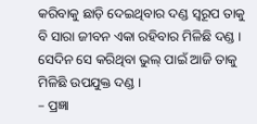କରିବାକୁ ଛାଡ଼ି ଦେଇଥିବାର ଦଣ୍ଡ ସ୍ୱରୂପ ତାକୁ ବି ସାରା ଜୀବନ ଏକା ରହିବାର ମିଳିଛି ଦଣ୍ଡ । ସେଦିନ ସେ କରିଥିବା ଭୁଲ୍ ପାଇଁ ଆଜି ତାକୁ ମିଳିଛି ଉପଯୁକ୍ତ ଦଣ୍ଡ ।
– ପ୍ରଜ୍ଞା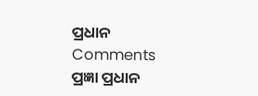ପ୍ରଧାନ
Comments
ପ୍ରଜ୍ଞା ପ୍ରଧାନ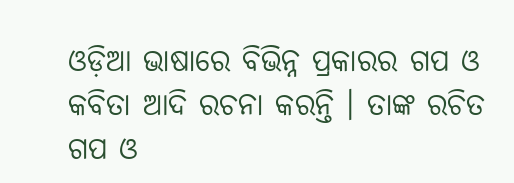ଓଡ଼ିଆ ଭାଷାରେ ବିଭିନ୍ନ ପ୍ରକାରର ଗପ ଓ କବିତା ଆଦି ରଚନା କରନ୍ତି । ତାଙ୍କ ରଚିତ ଗପ ଓ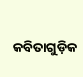କବିତାଗୁଡ଼ିକ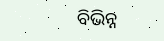ବିଭିନ୍ନ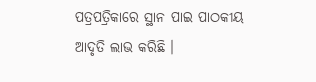ପତ୍ରପତ୍ରିକାରେ ସ୍ଥାନ ପାଇ ପାଠକୀୟ ଆଦୃତି ଲାଭ କରିଛି ।